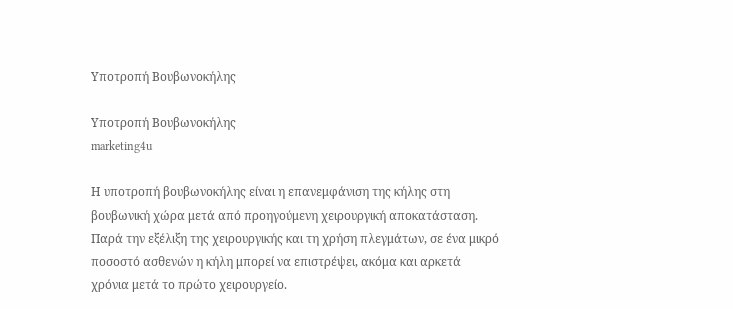Υποτροπή Βουβωνοκήλης

Υποτροπή Βουβωνοκήλης
marketing4u

Η υποτροπή βουβωνοκήλης είναι η επανεμφάνιση της κήλης στη βουβωνική χώρα μετά από προηγούμενη χειρουργική αποκατάσταση. Παρά την εξέλιξη της χειρουργικής και τη χρήση πλεγμάτων, σε ένα μικρό ποσοστό ασθενών η κήλη μπορεί να επιστρέψει, ακόμα και αρκετά χρόνια μετά το πρώτο χειρουργείο.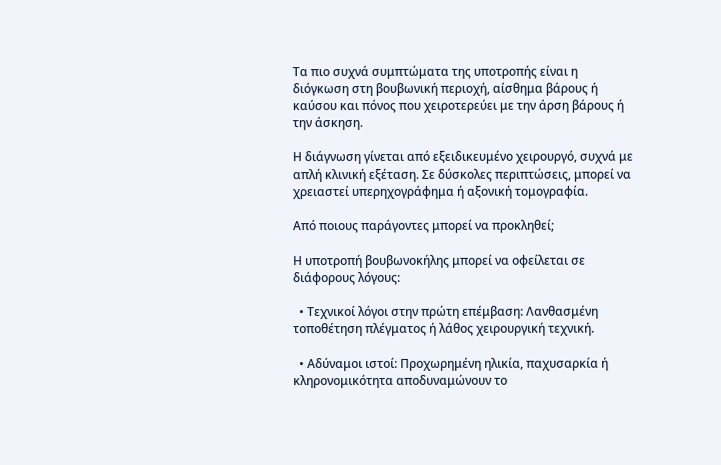Τα πιο συχνά συμπτώματα της υποτροπής είναι η διόγκωση στη βουβωνική περιοχή, αίσθημα βάρους ή καύσου και πόνος που χειροτερεύει με την άρση βάρους ή την άσκηση.

Η διάγνωση γίνεται από εξειδικευμένο χειρουργό, συχνά με απλή κλινική εξέταση. Σε δύσκολες περιπτώσεις, μπορεί να χρειαστεί υπερηχογράφημα ή αξονική τομογραφία.

Από ποιους παράγοντες μπορεί να προκληθεί;

Η υποτροπή βουβωνοκήλης μπορεί να οφείλεται σε διάφορους λόγους:

  • Τεχνικοί λόγοι στην πρώτη επέμβαση: Λανθασμένη τοποθέτηση πλέγματος ή λάθος χειρουργική τεχνική.

  • Αδύναμοι ιστοί: Προχωρημένη ηλικία, παχυσαρκία ή κληρονομικότητα αποδυναμώνουν το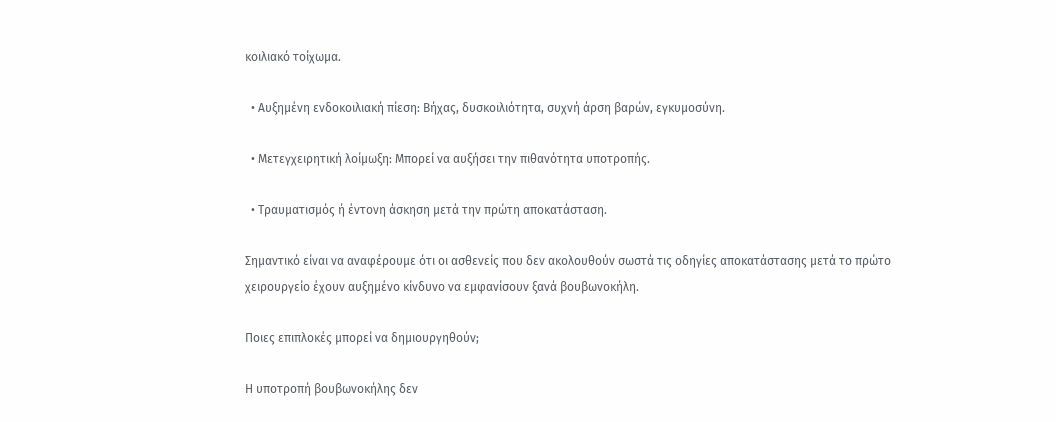κοιλιακό τοίχωμα.

  • Αυξημένη ενδοκοιλιακή πίεση: Βήχας, δυσκοιλιότητα, συχνή άρση βαρών, εγκυμοσύνη.

  • Μετεγχειρητική λοίμωξη: Μπορεί να αυξήσει την πιθανότητα υποτροπής.

  • Τραυματισμός ή έντονη άσκηση μετά την πρώτη αποκατάσταση.

Σημαντικό είναι να αναφέρουμε ότι οι ασθενείς που δεν ακολουθούν σωστά τις οδηγίες αποκατάστασης μετά το πρώτο χειρουργείο έχουν αυξημένο κίνδυνο να εμφανίσουν ξανά βουβωνοκήλη.

Ποιες επιπλοκές μπορεί να δημιουργηθούν;

Η υποτροπή βουβωνοκήλης δεν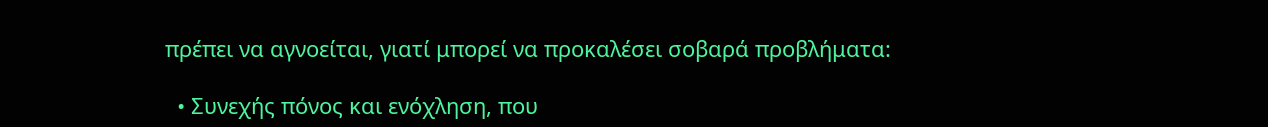πρέπει να αγνοείται, γιατί μπορεί να προκαλέσει σοβαρά προβλήματα:

  • Συνεχής πόνος και ενόχληση, που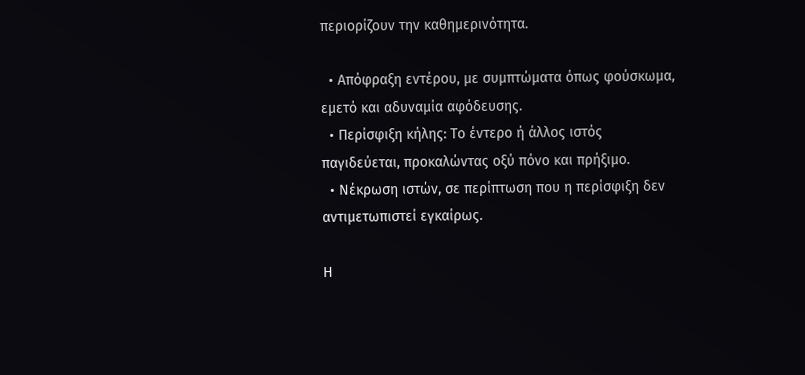περιορίζουν την καθημερινότητα.

  • Απόφραξη εντέρου, με συμπτώματα όπως φούσκωμα, εμετό και αδυναμία αφόδευσης.
  • Περίσφιξη κήλης: Το έντερο ή άλλος ιστός παγιδεύεται, προκαλώντας οξύ πόνο και πρήξιμο.
  • Νέκρωση ιστών, σε περίπτωση που η περίσφιξη δεν αντιμετωπιστεί εγκαίρως.

Η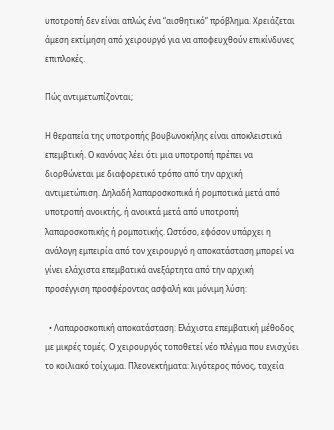υποτροπή δεν είναι απλώς ένα “αισθητικό” πρόβλημα. Χρειάζεται άμεση εκτίμηση από χειρουργό για να αποφευχθούν επικίνδυνες επιπλοκές.

Πώς αντιμετωπίζονται;

Η θεραπεία της υποτροπής βουβωνοκήλης είναι αποκλειστικά επεμβτική. Ο κανόνας λέει ότι μια υποτροπή πρέπει να διορθώνεται με διαφορετικό τρόπο από την αρχική αντιμετώπιση. Δηλαδή λαπαροσκοπικά ή ρομποτικά μετά από υποτροπή ανοικτής, ή ανοικτά μετά από υποτροπή λαπαροσκοπικής ή ρομποτικής. Ωστόσο, εφόσον υπάρχει η ανάλογη εμπειρία από τον χειρουργό η αποκατάσταση μπορεί να γίνει ελάχιστα επεμβατικά ανεξάρτητα από την αρχική προσέγγιση προσφέροντας ασφαλή και μόνιμη λύση:

  • Λαπαροσκοπική αποκατάσταση: Ελάχιστα επεμβατική μέθοδος με μικρές τομές. Ο χειρουργός τοποθετεί νέο πλέγμα που ενισχύει το κοιλιακό τοίχωμα. Πλεονεκτήματα: λιγότερος πόνος, ταχεία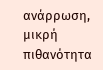ανάρρωση, μικρή πιθανότητα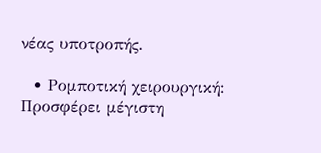νέας υποτροπής.

  • Ρομποτική χειρουργική: Προσφέρει μέγιστη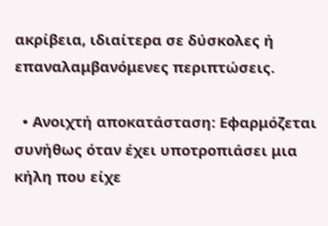ακρίβεια, ιδιαίτερα σε δύσκολες ή επαναλαμβανόμενες περιπτώσεις.

  • Ανοιχτή αποκατάσταση: Εφαρμόζεται συνήθως όταν έχει υποτροπιάσει μια κήλη που είχε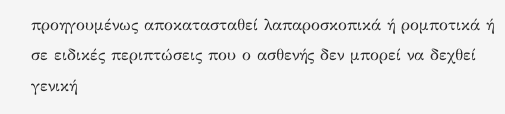προηγουμένως αποκατασταθεί λαπαροσκοπικά ή ρομποτικά ή σε ειδικές περιπτώσεις που ο ασθενής δεν μπορεί να δεχθεί γενική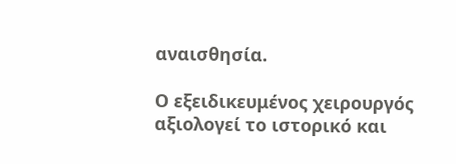αναισθησία.

Ο εξειδικευμένος χειρουργός αξιολογεί το ιστορικό και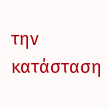την κατάσταση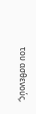του ασθενούς,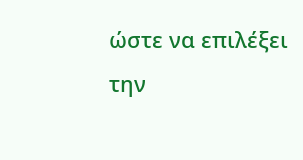ώστε να επιλέξει την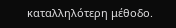καταλληλότερη μέθοδο.